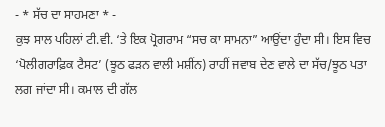- * ਸੱਚ ਦਾ ਸਾਹਮਣਾ * -
ਕੁਝ ਸਾਲ ਪਹਿਲਾਂ ਟੀ.ਵੀ. ‘ਤੇ ਇਕ ਪ੍ਰੋਗਰਾਮ “ਸਚ ਕਾ ਸਾਮਨਾ” ਆਉਂਦਾ ਹੁੰਦਾ ਸੀ। ਇਸ ਵਿਚ ‘ਪੋਲੀਗਰਾਫ਼ਿਕ ਟੈਸਟ’ (ਝੂਠ ਫੜਨ ਵਾਲੀ ਮਸ਼ੀਂਨ) ਰਾਹੀਂ ਜਵਾਬ ਦੇਣ ਵਾਲੇ ਦਾ ਸੱਚ/ਝੂਠ ਪਤਾ ਲਗ ਜਾਂਦਾ ਸੀ। ਕਮਾਲ ਦੀ ਗੱਲ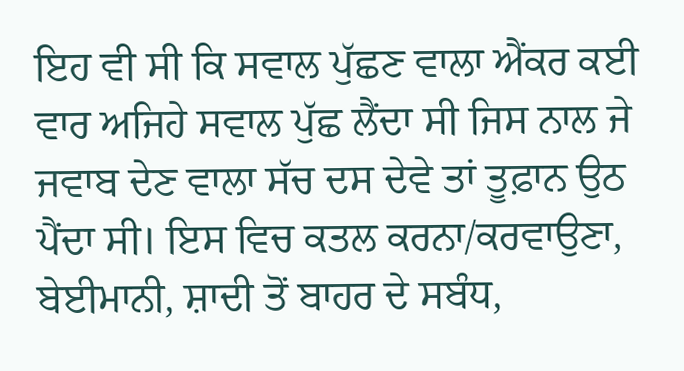ਇਹ ਵੀ ਸੀ ਕਿ ਸਵਾਲ ਪੁੱਛਣ ਵਾਲਾ ਐਂਕਰ ਕਈ ਵਾਰ ਅਜਿਹੇ ਸਵਾਲ ਪੁੱਛ ਲੈਂਦਾ ਸੀ ਜਿਸ ਨਾਲ ਜੇ ਜਵਾਬ ਦੇਣ ਵਾਲਾ ਸੱਚ ਦਸ ਦੇਵੇ ਤਾਂ ਤੂਫ਼ਾਨ ਉਠ ਪੈਂਦਾ ਸੀ। ਇਸ ਵਿਚ ਕਤਲ ਕਰਨਾ/ਕਰਵਾਉਣਾ, ਬੇਈਮਾਨੀ, ਸ਼ਾਦੀ ਤੋਂ ਬਾਹਰ ਦੇ ਸਬੰਧ,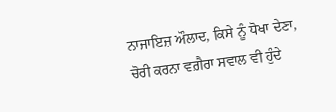ਨਾਜਾਇਜ਼ ਔਲਾਦ, ਕਿਸੇ ਨੂੰ ਧੋਖਾ ਦੇਣਾ, ਚੋਰੀ ਕਰਨਾ ਵਗ਼ੈਰਾ ਸਵਾਲ ਵੀ ਹੁੰਦੇ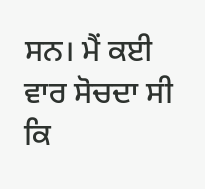ਸਨ। ਮੈਂ ਕਈ ਵਾਰ ਸੋਚਦਾ ਸੀ ਕਿ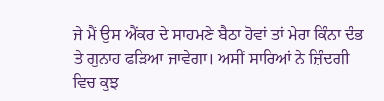ਜੇ ਮੈਂ ਉਸ ਐਂਕਰ ਦੇ ਸਾਹਮਣੇ ਬੈਠਾ ਹੋਵਾਂ ਤਾਂ ਮੇਰਾ ਕਿੰਨਾ ਦੰਭ ਤੇ ਗੁਨਾਹ ਫੜਿਆ ਜਾਵੇਗਾ। ਅਸੀਂ ਸਾਰਿਆਂ ਨੇ ਜ਼ਿੰਦਗੀ ਵਿਚ ਕੁਝ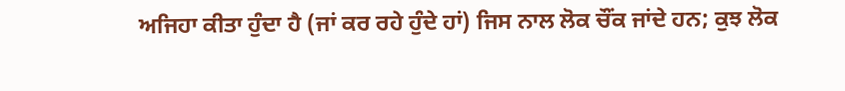ਅਜਿਹਾ ਕੀਤਾ ਹੁੰਦਾ ਹੈ (ਜਾਂ ਕਰ ਰਹੇ ਹੁੰਦੇ ਹਾਂ) ਜਿਸ ਨਾਲ ਲੋਕ ਚੌਂਕ ਜਾਂਦੇ ਹਨ; ਕੁਝ ਲੋਕ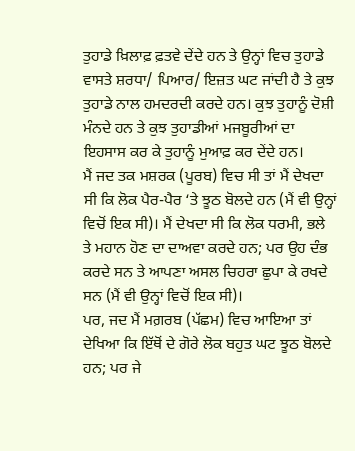ਤੁਹਾਡੇ ਖ਼ਿਲਾਫ਼ ਫ਼ਤਵੇ ਦੇਂਦੇ ਹਨ ਤੇ ਉਨ੍ਹਾਂ ਵਿਚ ਤੁਹਾਡੇ ਵਾਸਤੇ ਸ਼ਰਧਾ/ ਪਿਆਰ/ ਇਜ਼ਤ ਘਟ ਜਾਂਦੀ ਹੈ ਤੇ ਕੁਝ ਤੁਹਾਡੇ ਨਾਲ ਹਮਦਰਦੀ ਕਰਦੇ ਹਨ। ਕੁਝ ਤੁਹਾਨੂੰ ਦੋਸ਼ੀ ਮੰਨਦੇ ਹਨ ਤੇ ਕੁਝ ਤੁਹਾਡੀਆਂ ਮਜਬੂਰੀਆਂ ਦਾ ਇਹਸਾਸ ਕਰ ਕੇ ਤੁਹਾਨੂੰ ਮੁਆਫ਼ ਕਰ ਦੇਂਦੇ ਹਨ।
ਮੈਂ ਜਦ ਤਕ ਮਸ਼ਰਕ (ਪੂਰਬ) ਵਿਚ ਸੀ ਤਾਂ ਮੈਂ ਦੇਖਦਾ ਸੀ ਕਿ ਲੋਕ ਪੈਰ-ਪੈਰ ‘ਤੇ ਝੂਠ ਬੋਲਦੇ ਹਨ (ਮੈਂ ਵੀ ਉਨ੍ਹਾਂ ਵਿਚੋਂ ਇਕ ਸੀ)। ਮੈਂ ਦੇਖਦਾ ਸੀ ਕਿ ਲੋਕ ਧਰਮੀ, ਭਲੇ ਤੇ ਮਹਾਨ ਹੋਣ ਦਾ ਦਾਅਵਾ ਕਰਦੇ ਹਨ; ਪਰ ਉਹ ਦੰਭ ਕਰਦੇ ਸਨ ਤੇ ਆਪਣਾ ਅਸਲ ਚਿਹਰਾ ਛੁਪਾ ਕੇ ਰਖਦੇ ਸਨ (ਮੈਂ ਵੀ ਉਨ੍ਹਾਂ ਵਿਚੋਂ ਇਕ ਸੀ)।
ਪਰ, ਜਦ ਮੈਂ ਮਗ਼ਰਬ (ਪੱਛਮ) ਵਿਚ ਆਇਆ ਤਾਂ ਦੇਖਿਆ ਕਿ ਇੱਥੋਂ ਦੇ ਗੋਰੇ ਲੋਕ ਬਹੁਤ ਘਟ ਝੂਠ ਬੋਲਦੇ ਹਨ; ਪਰ ਜੇ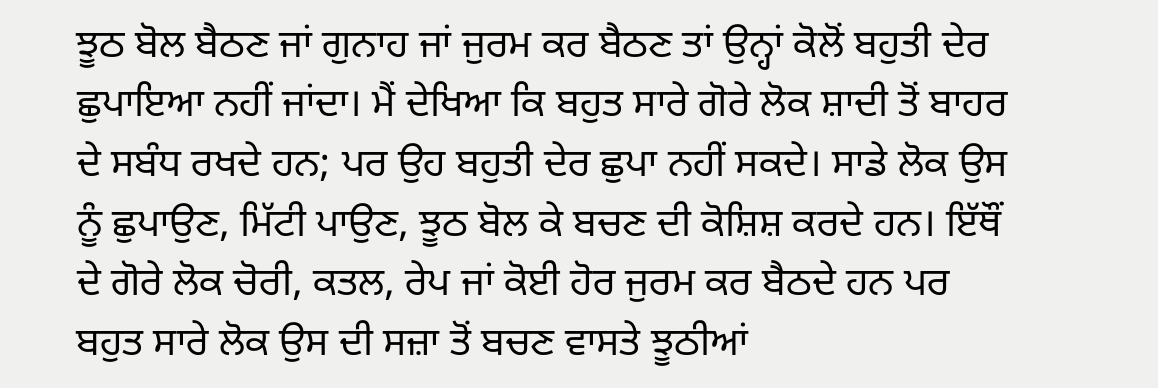ਝੂਠ ਬੋਲ ਬੈਠਣ ਜਾਂ ਗੁਨਾਹ ਜਾਂ ਜੁਰਮ ਕਰ ਬੈਠਣ ਤਾਂ ਉਨ੍ਹਾਂ ਕੋਲੋਂ ਬਹੁਤੀ ਦੇਰ ਛੁਪਾਇਆ ਨਹੀਂ ਜਾਂਦਾ। ਮੈਂ ਦੇਖਿਆ ਕਿ ਬਹੁਤ ਸਾਰੇ ਗੋਰੇ ਲੋਕ ਸ਼ਾਦੀ ਤੋਂ ਬਾਹਰ ਦੇ ਸਬੰਧ ਰਖਦੇ ਹਨ; ਪਰ ਉਹ ਬਹੁਤੀ ਦੇਰ ਛੁਪਾ ਨਹੀਂ ਸਕਦੇ। ਸਾਡੇ ਲੋਕ ਉਸ ਨੂੰ ਛੁਪਾਉਣ, ਮਿੱਟੀ ਪਾਉਣ, ਝੂਠ ਬੋਲ ਕੇ ਬਚਣ ਦੀ ਕੋਸ਼ਿਸ਼ ਕਰਦੇ ਹਨ। ਇੱਥੌਂ ਦੇ ਗੋਰੇ ਲੋਕ ਚੋਰੀ, ਕਤਲ, ਰੇਪ ਜਾਂ ਕੋਈ ਹੋਰ ਜੁਰਮ ਕਰ ਬੈਠਦੇ ਹਨ ਪਰ ਬਹੁਤ ਸਾਰੇ ਲੋਕ ਉਸ ਦੀ ਸਜ਼ਾ ਤੋਂ ਬਚਣ ਵਾਸਤੇ ਝੂਠੀਆਂ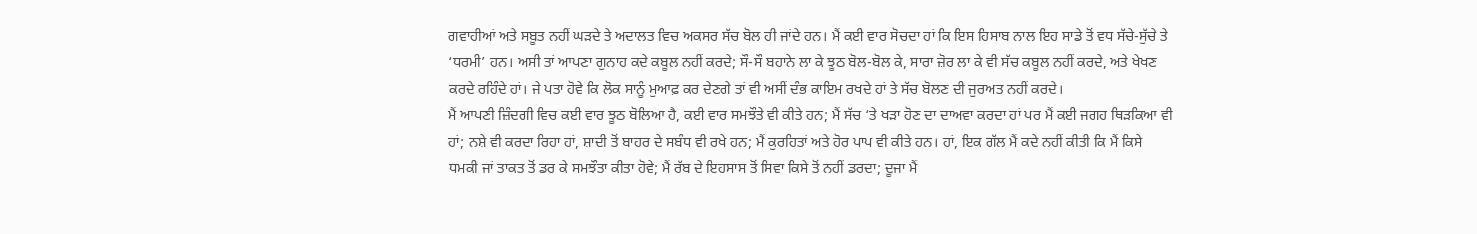ਗਵਾਹੀਆਂ ਅਤੇ ਸਬੂਤ ਨਹੀਂ ਘੜਦੇ ਤੇ ਅਦਾਲਤ ਵਿਚ ਅਕਸਰ ਸੱਚ ਬੋਲ ਹੀ ਜਾਂਦੇ ਹਨ। ਮੈਂ ਕਈ ਵਾਰ ਸੋਚਦਾ ਹਾਂ ਕਿ ਇਸ ਹਿਸਾਬ ਨਾਲ ਇਹ ਸਾਡੇ ਤੋਂ ਵਧ ਸੱਚੇ-ਸੁੱਚੇ ਤੇ ‘ਧਰਮੀ’ ਹਨ। ਅਸੀ ਤਾਂ ਆਪਣਾ ਗੁਨਾਹ ਕਦੇ ਕਬੂਲ ਨਹੀਂ ਕਰਦੇ; ਸੌ-ਸੌ ਬਹਾਨੇ ਲਾ ਕੇ ਝੂਠ ਬੋਲ-ਬੋਲ ਕੇ, ਸਾਰਾ ਜ਼ੋਰ ਲਾ ਕੇ ਵੀ ਸੱਚ ਕਬੂਲ ਨਹੀਂ ਕਰਦੇ, ਅਤੇ ਖੇਖਣ ਕਰਦੇ ਰਹਿੰਦੇ ਹਾਂ। ਜੇ ਪਤਾ ਹੋਵੇ ਕਿ ਲੋਕ ਸਾਨੂੰ ਮੁਆਫ਼ ਕਰ ਦੇਣਗੇ ਤਾਂ ਵੀ ਅਸੀਂ ਦੰਭ ਕਾਇਮ ਰਖਦੇ ਹਾਂ ਤੇ ਸੱਚ ਬੋਲਣ ਦੀ ਜੁਰਅਤ ਨਹੀਂ ਕਰਦੇ।
ਮੈਂ ਆਪਣੀ ਜ਼ਿੰਦਗੀ ਵਿਚ ਕਈ ਵਾਰ ਝੂਠ ਬੋਲਿਆ ਹੈ, ਕਈ ਵਾਰ ਸਮਝੌਤੇ ਵੀ ਕੀਤੇ ਹਨ; ਮੈਂ ਸੱਚ ‘ਤੇ ਖੜਾ ਹੋਣ ਦਾ ਦਾਅਵਾ ਕਰਦਾ ਹਾਂ ਪਰ ਮੈਂ ਕਈ ਜਗਹ ਥਿੜਕਿਆ ਵੀ ਹਾਂ; ਨਸ਼ੇ ਵੀ ਕਰਦਾ ਰਿਹਾ ਹਾਂ, ਸ਼ਾਦੀ ਤੋਂ ਬਾਹਰ ਦੇ ਸਬੰਧ ਵੀ ਰਖੇ ਹਨ; ਮੈਂ ਕੁਰਹਿਤਾਂ ਅਤੇ ਹੋਰ ਪਾਪ ਵੀ ਕੀਤੇ ਹਨ। ਹਾਂ, ਇਕ ਗੱਲ ਮੈਂ ਕਦੇ ਨਹੀਂ ਕੀਤੀ ਕਿ ਮੈਂ ਕਿਸੇ ਧਮਕੀ ਜਾਂ ਤਾਕਤ ਤੋਂ ਡਰ ਕੇ ਸਮਝੌਤਾ ਕੀਤਾ ਹੋਵੇ; ਮੈਂ ਰੱਬ ਦੇ ਇਹਸਾਸ ਤੋਂ ਸਿਵਾ ਕਿਸੇ ਤੋਂ ਨਹੀਂ ਡਰਦਾ; ਦੂਜਾ ਮੈਂ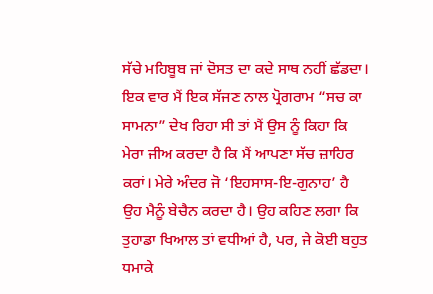ਸੱਚੇ ਮਹਿਬੂਬ ਜਾਂ ਦੋਸਤ ਦਾ ਕਦੇ ਸਾਥ ਨਹੀਂ ਛੱਡਦਾ।
ਇਕ ਵਾਰ ਮੈਂ ਇਕ ਸੱਜਣ ਨਾਲ ਪ੍ਰੋਗਰਾਮ “ਸਚ ਕਾ ਸਾਮਨਾ” ਦੇਖ ਰਿਹਾ ਸੀ ਤਾਂ ਮੈਂ ਉਸ ਨੂੰ ਕਿਹਾ ਕਿ ਮੇਰਾ ਜੀਅ ਕਰਦਾ ਹੈ ਕਿ ਮੈਂ ਆਪਣਾ ਸੱਚ ਜ਼ਾਹਿਰ ਕਰਾਂ। ਮੇਰੇ ਅੰਦਰ ਜੋ ‘ਇਹਸਾਸ-ਇ-ਗੁਨਾਹ’ ਹੈ ਉਹ ਮੈਨੂੰ ਬੇਚੈਨ ਕਰਦਾ ਹੈ। ਉਹ ਕਹਿਣ ਲਗਾ ਕਿ ਤੁਹਾਡਾ ਖਿਆਲ ਤਾਂ ਵਧੀਆਂ ਹੈ, ਪਰ, ਜੇ ਕੋਈ ਬਹੁਤ ਧਮਾਕੇ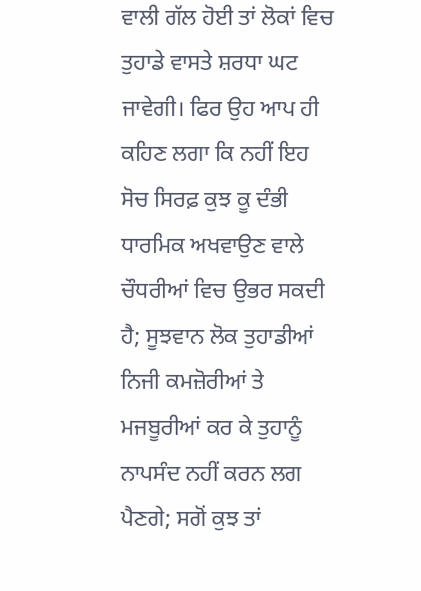ਵਾਲੀ ਗੱਲ ਹੋਈ ਤਾਂ ਲੋਕਾਂ ਵਿਚ ਤੁਹਾਡੇ ਵਾਸਤੇ ਸ਼ਰਧਾ ਘਟ ਜਾਵੇਗੀ। ਫਿਰ ਉਹ ਆਪ ਹੀ ਕਹਿਣ ਲਗਾ ਕਿ ਨਹੀਂ ਇਹ ਸੋਚ ਸਿਰਫ਼ ਕੁਝ ਕੂ ਦੰਭੀ ਧਾਰਮਿਕ ਅਖਵਾਉਣ ਵਾਲੇ ਚੌਧਰੀਆਂ ਵਿਚ ਉਭਰ ਸਕਦੀ ਹੈ; ਸੂਝਵਾਨ ਲੋਕ ਤੁਹਾਡੀਆਂ ਨਿਜੀ ਕਮਜ਼ੋਰੀਆਂ ਤੇ ਮਜਬੂਰੀਆਂ ਕਰ ਕੇ ਤੁਹਾਨੂੰ ਨਾਪਸੰਦ ਨਹੀਂ ਕਰਨ ਲਗ ਪੈਣਗੇ; ਸਗੋਂ ਕੁਝ ਤਾਂ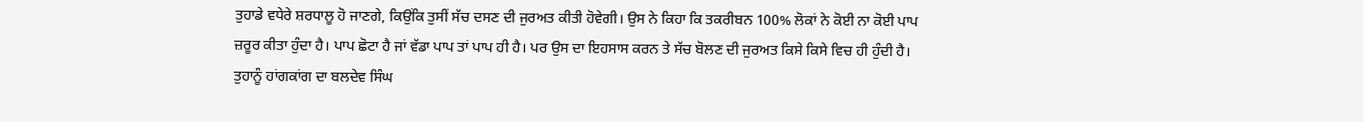ਤੁਹਾਡੇ ਵਧੇਰੇ ਸ਼ਰਧਾਲੂ ਹੋ ਜਾਣਗੇ, ਕਿਉਂਕਿ ਤੁਸੀਂ ਸੱਚ ਦਸਣ ਦੀ ਜੁਰਅਤ ਕੀਤੀ ਹੋਵੇਗੀ। ਉਸ ਨੇ ਕਿਹਾ ਕਿ ਤਕਰੀਬਨ 100% ਲੋਕਾਂ ਨੇ ਕੋਈ ਨਾ ਕੋਈ ਪਾਪ ਜ਼ਰੂਰ ਕੀਤਾ ਹੁੰਦਾ ਹੈ। ਪਾਪ ਛੋਟਾ ਹੈ ਜਾਂ ਵੱਡਾ ਪਾਪ ਤਾਂ ਪਾਪ ਹੀ ਹੈ। ਪਰ ਉਸ ਦਾ ਇਹਸਾਸ ਕਰਨ ਤੇ ਸੱਚ ਬੋਲਣ ਦੀ ਜੁਰਅਤ ਕਿਸੇ ਕਿਸੇ ਵਿਚ ਹੀ ਹੁੰਦੀ ਹੈ। ਤੁਹਾਨੂੰ ਹਾਂਗਕਾਂਗ ਦਾ ਬਲਦੇਵ ਸਿੰਘ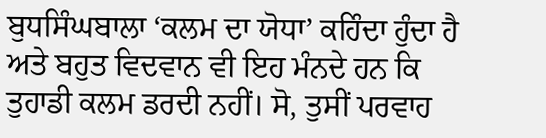ਬੁਧਸਿੰਘਬਾਲਾ ‘ਕਲਮ ਦਾ ਯੋਧਾ’ ਕਹਿੰਦਾ ਹੁੰਦਾ ਹੈ ਅਤੇ ਬਹੁਤ ਵਿਦਵਾਨ ਵੀ ਇਹ ਮੰਨਦੇ ਹਨ ਕਿ ਤੁਹਾਡੀ ਕਲਮ ਡਰਦੀ ਨਹੀਂ। ਸੋ, ਤੁਸੀਂ ਪਰਵਾਹ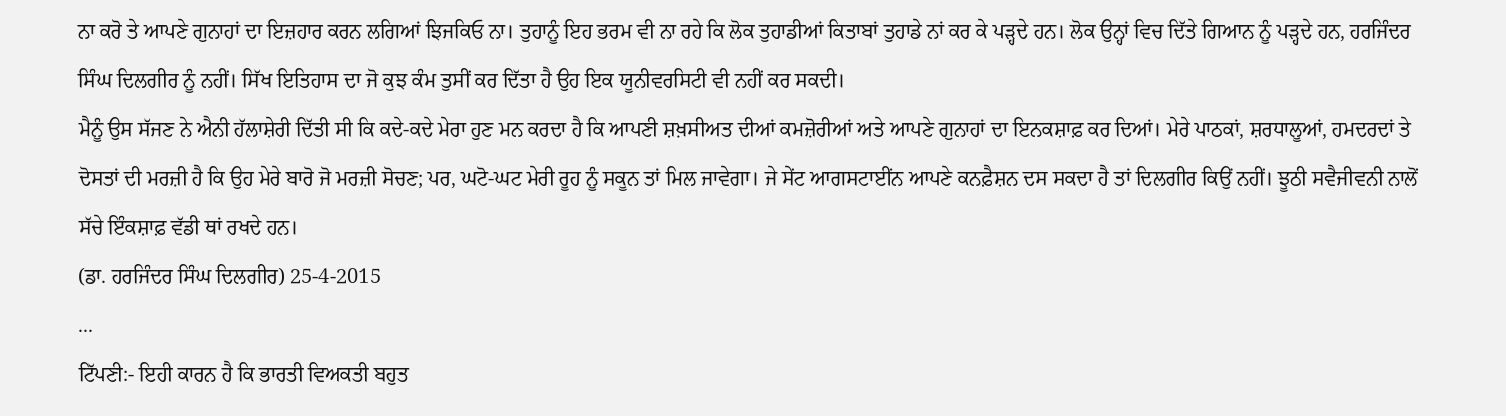ਨਾ ਕਰੋ ਤੇ ਆਪਣੇ ਗੁਨਾਹਾਂ ਦਾ ਇਜ਼ਹਾਰ ਕਰਨ ਲਗਿਆਂ ਝਿਜਕਿਓ ਨਾ। ਤੁਹਾਨੂੰ ਇਹ ਭਰਮ ਵੀ ਨਾ ਰਹੇ ਕਿ ਲੋਕ ਤੁਹਾਡੀਆਂ ਕਿਤਾਬਾਂ ਤੁਹਾਡੇ ਨਾਂ ਕਰ ਕੇ ਪੜ੍ਹਦੇ ਹਨ। ਲੋਕ ਉਨ੍ਹਾਂ ਵਿਚ ਦਿੱਤੇ ਗਿਆਨ ਨੂੰ ਪੜ੍ਹਦੇ ਹਨ, ਹਰਜਿੰਦਰ ਸਿੰਘ ਦਿਲਗੀਰ ਨੂੰ ਨਹੀਂ। ਸਿੱਖ ਇਤਿਹਾਸ ਦਾ ਜੋ ਕੁਝ ਕੰਮ ਤੁਸੀਂ ਕਰ ਦਿੱਤਾ ਹੈ ਉਹ ਇਕ ਯੂਨੀਵਰਸਿਟੀ ਵੀ ਨਹੀਂ ਕਰ ਸਕਦੀ।
ਮੈਨੂੰ ਉਸ ਸੱਜਣ ਨੇ ਐਨੀ ਹੱਲਾਸ਼ੇਰੀ ਦਿੱਤੀ ਸੀ ਕਿ ਕਦੇ-ਕਦੇ ਮੇਰਾ ਹੁਣ ਮਨ ਕਰਦਾ ਹੈ ਕਿ ਆਪਣੀ ਸ਼ਖ਼ਸੀਅਤ ਦੀਆਂ ਕਮਜ਼ੋਰੀਆਂ ਅਤੇ ਆਪਣੇ ਗੁਨਾਹਾਂ ਦਾ ਇਨਕਸ਼ਾਫ਼ ਕਰ ਦਿਆਂ। ਮੇਰੇ ਪਾਠਕਾਂ, ਸ਼ਰਧਾਲੂਆਂ, ਹਮਦਰਦਾਂ ਤੇ ਦੋਸਤਾਂ ਦੀ ਮਰਜ਼ੀ ਹੈ ਕਿ ਉਹ ਮੇਰੇ ਬਾਰੋ ਜੋ ਮਰਜ਼ੀ ਸੋਚਣ; ਪਰ, ਘਟੋ-ਘਟ ਮੇਰੀ ਰੂਹ ਨੂੰ ਸਕੂਨ ਤਾਂ ਮਿਲ ਜਾਵੇਗਾ। ਜੇ ਸੇਂਟ ਆਗਸਟਾਈਂਨ ਆਪਣੇ ਕਨਫ਼ੈਸ਼ਨ ਦਸ ਸਕਦਾ ਹੈ ਤਾਂ ਦਿਲਗੀਰ ਕਿਉਂ ਨਹੀਂ। ਝੂਠੀ ਸਵੈਜੀਵਨੀ ਨਾਲੋਂ ਸੱਚੇ ਇੰਕਸ਼ਾਫ਼ ਵੱਡੀ ਥਾਂ ਰਖਦੇ ਹਨ।
(ਡਾ. ਹਰਜਿੰਦਰ ਸਿੰਘ ਦਿਲਗੀਰ) 25-4-2015
...
ਟਿੱਪਣੀ:- ਇਹੀ ਕਾਰਨ ਹੈ ਕਿ ਭਾਰਤੀ ਵਿਅਕਤੀ ਬਹੁਤ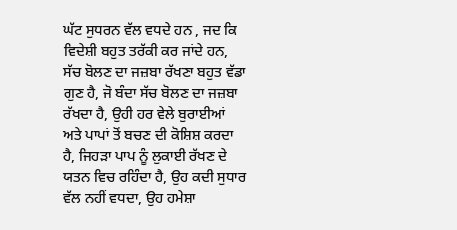ਘੱਟ ਸੁਧਰਨ ਵੱਲ ਵਧਦੇ ਹਨ , ਜਦ ਕਿ ਵਿਦੇਸ਼ੀ ਬਹੁਤ ਤਰੱਕੀ ਕਰ ਜਾਂਦੇ ਹਨ, ਸੱਚ ਬੋਲਣ ਦਾ ਜਜ਼ਬਾ ਰੱਖਣਾ ਬਹੁਤ ਵੱਡਾ ਗੁਣ ਹੈ, ਜੋ ਬੰਦਾ ਸੱਚ ਬੋਲਣ ਦਾ ਜਜ਼ਬਾ ਰੱਖਦਾ ਹੈ, ਉਹੀ ਹਰ ਵੇਲੇ ਬੁਰਾਈਆਂ ਅਤੇ ਪਾਪਾਂ ਤੋਂ ਬਚਣ ਦੀ ਕੋਸ਼ਿਸ਼ ਕਰਦਾ ਹੈ, ਜਿਹੜਾ ਪਾਪ ਨੂੰ ਲੁਕਾਈ ਰੱਖਣ ਦੇ ਯਤਨ ਵਿਚ ਰਹਿੰਦਾ ਹੈ, ਉਹ ਕਦੀ ਸੁਧਾਰ ਵੱਲ ਨਹੀਂ ਵਧਦਾ, ਉਹ ਹਮੇਸ਼ਾ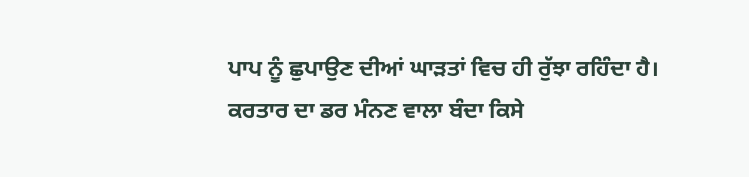ਪਾਪ ਨੂੰ ਛੁਪਾਉਣ ਦੀਆਂ ਘਾੜਤਾਂ ਵਿਚ ਹੀ ਰੁੱਝਾ ਰਹਿੰਦਾ ਹੈ। ਕਰਤਾਰ ਦਾ ਡਰ ਮੰਨਣ ਵਾਲਾ ਬੰਦਾ ਕਿਸੇ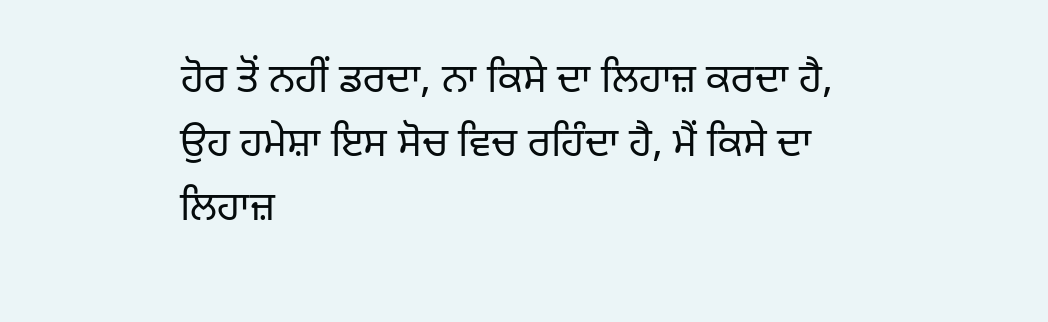ਹੋਰ ਤੋਂ ਨਹੀਂ ਡਰਦਾ, ਨਾ ਕਿਸੇ ਦਾ ਲਿਹਾਜ਼ ਕਰਦਾ ਹੈ, ਉਹ ਹਮੇਸ਼ਾ ਇਸ ਸੋਚ ਵਿਚ ਰਹਿੰਦਾ ਹੈ, ਮੈਂ ਕਿਸੇ ਦਾ ਲਿਹਾਜ਼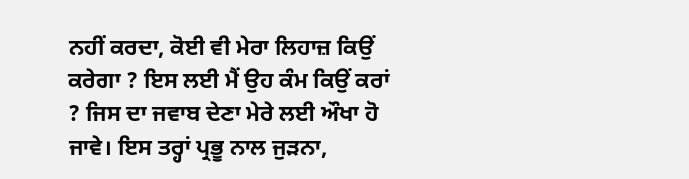ਨਹੀਂ ਕਰਦਾ, ਕੋਈ ਵੀ ਮੇਰਾ ਲਿਹਾਜ਼ ਕਿਉਂ ਕਰੇਗਾ ? ਇਸ ਲਈ ਮੈਂ ਉਹ ਕੰਮ ਕਿਉਂ ਕਰਾਂ ? ਜਿਸ ਦਾ ਜਵਾਬ ਦੇਣਾ ਮੇਰੇ ਲਈ ਔਖਾ ਹੋ ਜਾਵੇ। ਇਸ ਤਰ੍ਹਾਂ ਪ੍ਰਭੂ ਨਾਲ ਜੁੜਨਾ,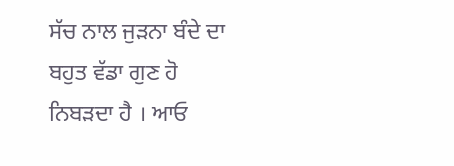ਸੱਚ ਨਾਲ ਜੁੜਨਾ ਬੰਦੇ ਦਾ ਬਹੁਤ ਵੱਡਾ ਗੁਣ ਹੋ ਨਿਬੜਦਾ ਹੈ । ਆਓ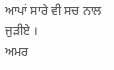ਆਪਾਂ ਸਾਰੇ ਵੀ ਸਚ ਨਾਲ ਜੁੜੀਏ ।
ਅਮਰ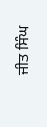ਜੀਤ ਸਿੰਘ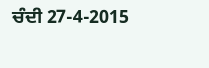ਚੰਦੀ 27-4-2015